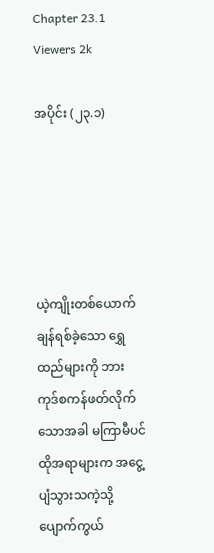Chapter 23.1
Viewers 2k

အပိုင်း (၂၃.၁)





ယဲ့ကျိုးတစ်ယောက် ချန်ရစ်ခဲ့သော ရွှေထည်များကို ဘားကုဒ်စကန်ဖတ်လိုက်သောအခါ မကြာမီပင် ထိုအရာများက အငွေ့ပျံသွားသကဲ့သို့ ပျောက်ကွယ်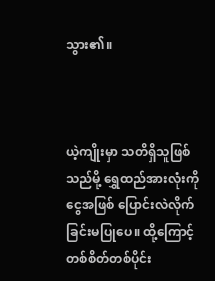သွား၏။



ယဲ့ကျိုးမှာ သတိရှိသူဖြစ်သည်မို့ ရွှေထည်အားလုံးကို ငွေအဖြစ် ပြောင်းလဲလိုက်ခြင်းမပြုပေ။ ထို့ကြောင့် တစ်စိတ်တစ်ပိုင်း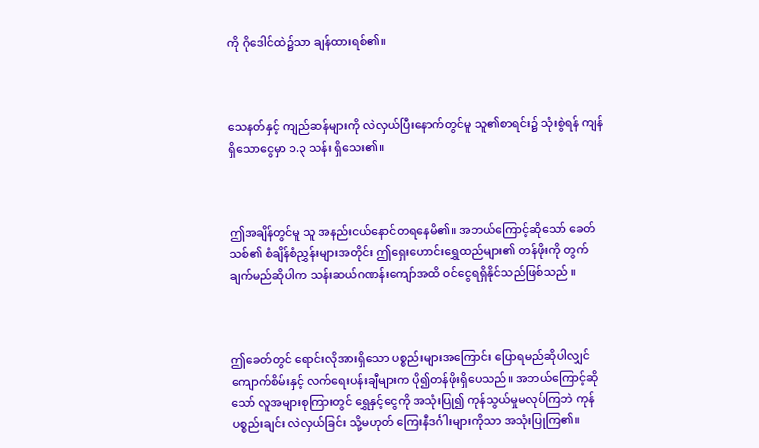ကို ဂိုဒေါင်ထဲ၌သာ ချန်ထားရစ်၏။



သေနတ်နှင့် ကျည်ဆန်များကို လဲလှယ်ပြီးနောက်တွင်မူ သူ၏စာရင်း၌ သုံးစွဲရန် ကျန်ရှိသောငွေမှာ ၁.၃ သန်း ရှိသေး၏။



ဤအချိန်တွင်မူ သူ အနည်းငယ်နောင်တရနေမိ၏။ အဘယ်ကြောင့်ဆိုသော် ခေတ်သစ်၏ စံချိန်စံညွှန်းများအတိုင်း ဤရှေးဟောင်းရွှေထည်များ၏ တန်ဖိုးကို တွက်ချက်မည်ဆိုပါက သန်းဆယ်ဂဏန်းကျော်အထိ ဝင်ငွေရရှိနိုင်သည်ဖြစ်သည် ။



ဤခေတ်တွင် ရောင်းလိုအားရှိသော ပစ္စည်းများအကြောင်း ပြောရမည်ဆိုပါလျှင် ကျောက်စိမ်းနှင့် လက်ရေးပန်းချီများက ပို၍တန်ဖိုးရှိပေသည်။ အဘယ်ကြောင့်ဆိုသော် လူအများစုကြားတွင် ရွှေနှင့်ငွေကို အသုံးပြု၍ ကုန်သွယ်မှုမလုပ်ကြဘဲ ကုန်ပစ္စည်းချင်း လဲလှယ်ခြင်း သို့မဟုတ် ကြေးနီဒင်္ဂါးများကိုသာ အသုံးပြုကြ၏။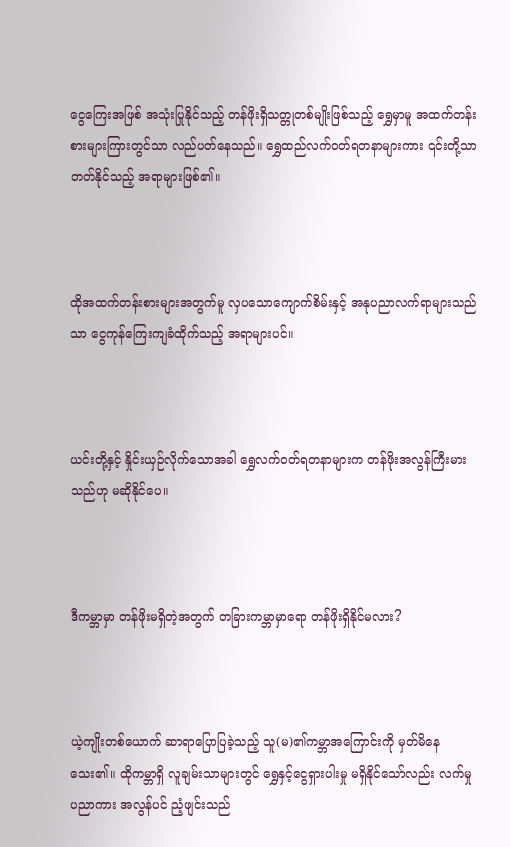ငွေကြေးအဖြစ် အသုံးပြုနိုင်သည့် တန်ဖိုးရှိသတ္တုတစ်မျိုးဖြစ်သည့် ရွှေမှာမူ အထက်တန်းစားများကြားတွင်သာ လည်ပတ်နေသည်။ ရွှေထည်လက်ဝတ်ရတနာများကား ၎င်းတို့သာ တတ်နိုင်သည့် အရာများဖြစ်၏။



ထိုအထက်တန်းစားများအတွက်မူ လှပသောကျောက်စိမ်းနှင့် အနုပညာလက်ရာများသည်သာ ငွေကုန်ကြေးကျခံထိုက်သည့် အရာများပင်။



ယင်းတို့နှင့် နှိုင်းယှဉ်လိုက်သောအခါ ရွှေလက်ဝတ်ရတနာများက တန်ဖိုးအလွန်ကြီးမားသည်ဟု မဆိုနိုင်ပေ။



ဒီကမ္ဘာမှာ တန်ဖိုးမရှိတဲ့အတွက် တခြားကမ္ဘာမှာရော တန်ဖိုးရှိနိုင်မလား?



ယဲ့ကျိုးတစ်ယောက် ဆာရာပြောပြခဲ့သည့် သူ(မ)၏ကမ္ဘာအကြောင်းကို မှတ်မိနေသေး၏။ ထိုကမ္ဘာရှိ လူချမ်းသာများတွင် ရွှေနှင့်ငွေရှားပါးမှု မရှိနိုင်သော်လည်း လက်မှုပညာကား အလွန်ပင် ညံ့ဖျင်းသည်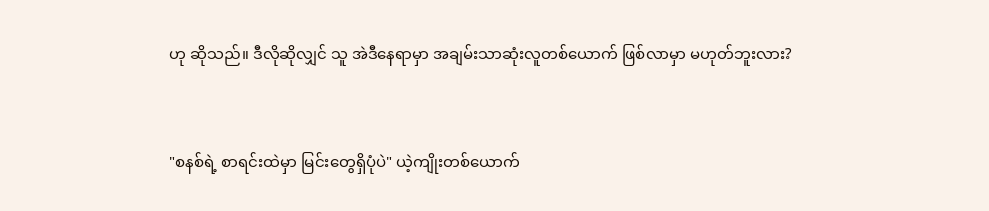ဟု ဆိုသည်။ ဒီလိုဆိုလျှင် သူ အဲဒီနေရာမှာ အချမ်းသာဆုံးလူတစ်ယောက် ဖြစ်လာမှာ မဟုတ်ဘူးလား?



"စနစ်ရဲ့ စာရင်းထဲမှာ မြင်းတွေရှိပုံပဲ" ယဲ့ကျိုးတစ်ယောက်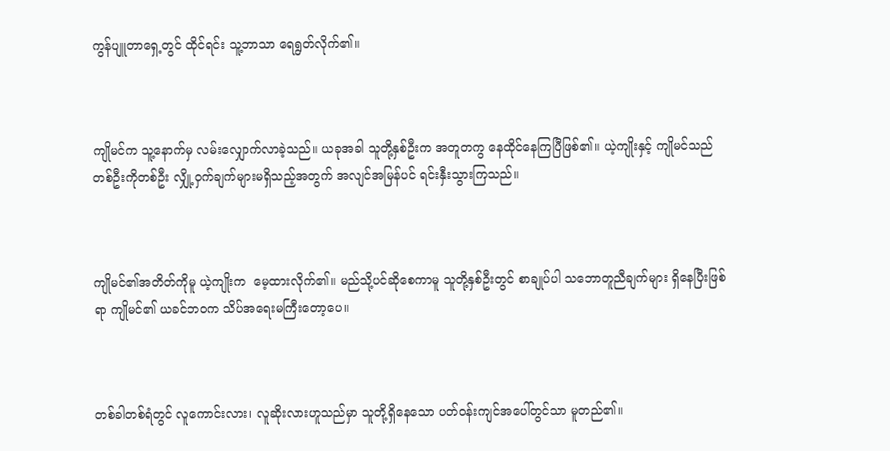ကွန်ပျူတာရှေ့တွင် ထိုင်ရင်း သူ့ဘာသာ ရေရွတ်လိုက်၏။



ကျိုမင်က သူ့နောက်မှ လမ်းလျှောက်လာခဲ့သည်။ ယခုအခါ သူတို့နှစ်ဦးက အတူတကွ နေထိုင်နေကြပြီဖြစ်၏။ ယဲ့ကျိုးနှင့် ကျိုမင်သည် တစ်ဦးကိုတစ်ဦး လျှို့ဝှက်ချက်များမရှိသည့်အတွက် အလျင်အမြန်ပင် ရင်းနှီးသွားကြသည်။



ကျိုမင်၏အတိတ်ကိုမူ ယဲ့ကျိုးက  မေ့ထားလိုက်၏။ မည်သို့ပင်ဆိုစေကာမူ သူတို့နှစ်ဦးတွင် စာချုပ်ပါ သဘောတူညီချက်များ ရှိနေပြီးဖြစ်ရာ ကျိုမင်၏ ယခင်ဘဝက သိပ်အရေးမကြီးတော့ပေ။



တစ်ခါတစ်ရံတွင် လူကောင်းလား၊ လူဆိုးလားဟူသည်မှာ သူတို့ရှိနေသော ပတ်ဝန်းကျင်အပေါ်တွင်သာ မူတည်၏။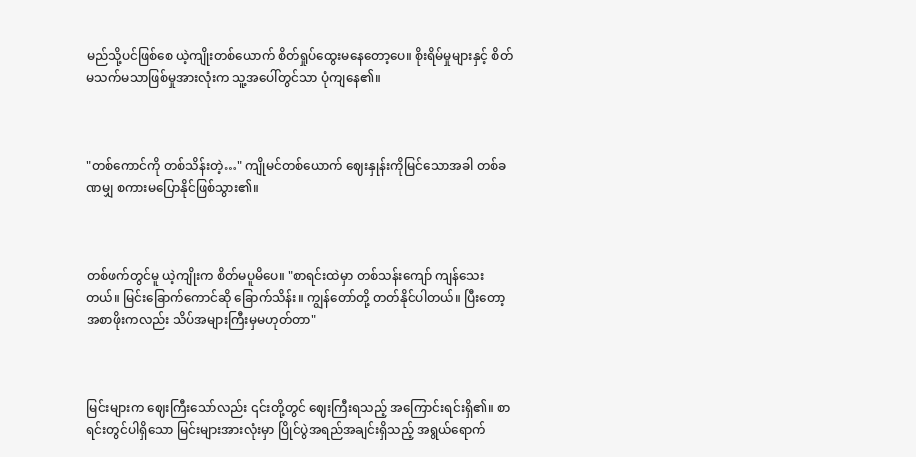မည်သို့ပင်ဖြစ်စေ ယဲ့ကျိုးတစ်ယောက် စိတ်ရှုပ်ထွေးမနေတော့ပေ။ စိုးရိမ်မှုများနှင့် စိတ်မသက်မသာဖြစ်မှုအားလုံးက သူ့အပေါ်တွင်သာ ပုံကျနေ၏။



"တစ်ကောင်ကို တစ်သိန်းတဲ့…" ကျိုမင်တစ်ယောက် ဈေးနှုန်းကိုမြင်သောအခါ တစ်ခဏမျှ စကားမပြောနိုင်ဖြစ်သွား၏။



တစ်ဖက်တွင်မူ ယဲ့ကျိုးက စိတ်မပူမိပေ။ "စာရင်းထဲမှာ တစ်သန်းကျော် ကျန်သေးတယ်။ မြင်းခြောက်ကောင်ဆို ခြောက်သိန်း။ ကျွန်တော်တို့ တတ်နိုင်ပါတယ်။ ပြီးတော့ အစာဖိုးကလည်း သိပ်အများကြီးမှမဟုတ်တာ"



မြင်းများက ဈေးကြီးသော်လည်း ၎င်းတို့တွင် ဈေးကြီးရသည့် အကြောင်းရင်းရှိ၏။ စာရင်းတွင်ပါရှိသော မြင်းများအားလုံးမှာ ပြိုင်ပွဲအရည်အချင်းရှိသည့် အရွယ်ရောက်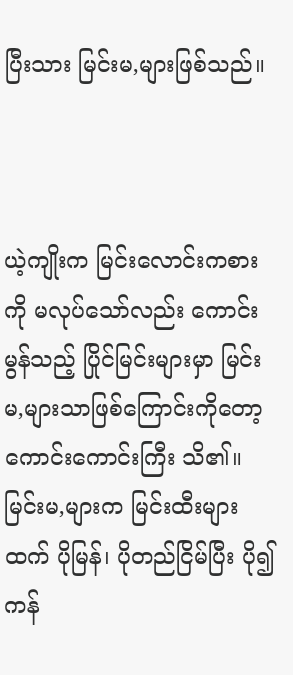ပြီးသား မြင်းမ,များဖြစ်သည်။



ယဲ့ကျိုးက မြင်းလောင်းကစားကို မလုပ်သော်လည်း ကောင်းမွန်သည့် ပြိုင်မြင်းများမှာ မြင်းမ,များသာဖြစ်ကြောင်းကိုတော့ ကောင်းကောင်းကြီး သိ၏။ မြင်းမ,များက မြင်းထီးများထက် ပိုမြန်၊ ပိုတည်ငြိမ်ပြီး ပို၍ ကန်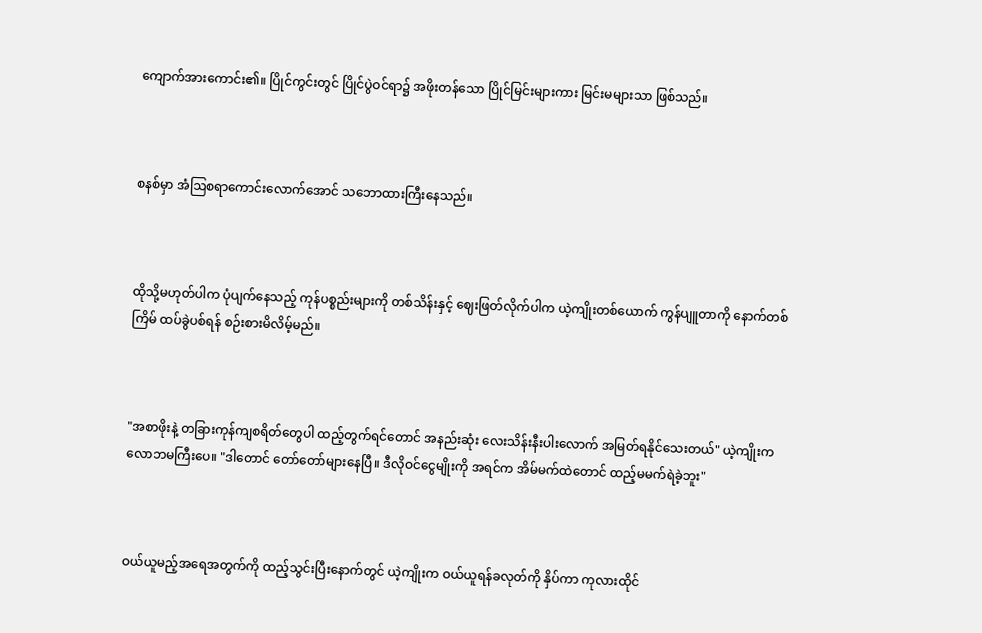ကျောက်အားကောင်း၏။ ပြိုင်ကွင်းတွင် ပြိုင်ပွဲဝင်ရာ၌ အဖိုးတန်သော ပြိုင်မြင်းများကား မြင်းမများသာ ဖြစ်သည်။



စနစ်မှာ အံဩစရာကောင်းလောက်အောင် သဘောထားကြီးနေသည်။



ထိုသို့မဟုတ်ပါက ပုံပျက်နေသည့် ကုန်ပစ္စည်းများကို တစ်သိန်းနှင့် ဈေးဖြတ်လိုက်ပါက ယဲ့ကျိုးတစ်ယောက် ကွန်ပျူတာကို နောက်တစ်ကြိမ် ထပ်ခွဲပစ်ရန် စဉ်းစားမိလိမ့်မည်။



"အစာဖိုးနဲ့ တခြားကုန်ကျစရိတ်တွေပါ ထည့်တွက်ရင်တောင် အနည်းဆုံး လေးသိန်းနီးပါးလောက် အမြတ်ရနိုင်သေးတယ်" ယဲ့ကျိုးက လောဘမကြီးပေ။ "ဒါတောင် တော်တော်များနေပြီ။ ဒီလိုဝင်ငွေမျိုးကို အရင်က အိမ်မက်ထဲတောင် ထည့်မမက်ရဲခဲ့ဘူး"



ဝယ်ယူမည့်အရေအတွက်ကို ထည့်သွင်းပြီးနောက်တွင် ယဲ့ကျိုးက ဝယ်ယူရန်ခလုတ်ကို နှိပ်ကာ ကုလားထိုင်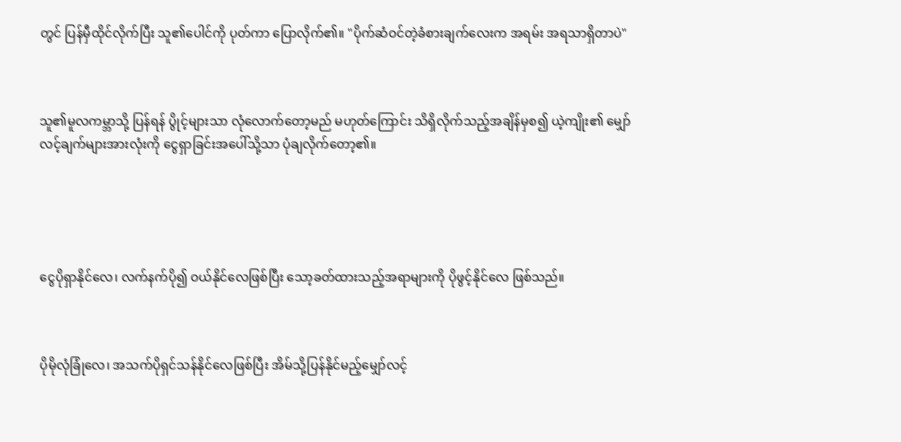တွင် ပြန်မှီထိုင်လိုက်ပြီး သူ၏ပေါင်ကို ပုတ်ကာ ပြောလိုက်၏။ "ပိုက်ဆံဝင်တဲ့ခံစားချက်လေးက အရမ်း အရသာရှိတာပဲ"



သူ၏မူလကမ္ဘာသို့ ပြန်ရန် ပွိုင့်များသာ လုံလောက်တော့မည် မဟုတ်ကြောင်း သိရှိလိုက်သည့်အချိန်မှစ၍ ယဲ့ကျိုး၏ မျှော်လင့်ချက်များအားလုံးကို ငွေရှာခြင်းအပေါ်သို့သာ ပုံချလိုက်တော့၏။





ငွေပိုရှာနိုင်လေ၊ လက်နက်ပို၍ ဝယ်နိုင်လေဖြစ်ပြီး သော့ခတ်ထားသည့်အရာများကို ပိုဖွင့်နိုင်လေ ဖြစ်သည်။



ပိုမိုလုံခြုံလေ၊ အသက်ပိုရှင်သန်နိုင်လေဖြစ်ပြီး အိမ်သို့ပြန်နိုင်မည့်မျှော်လင့်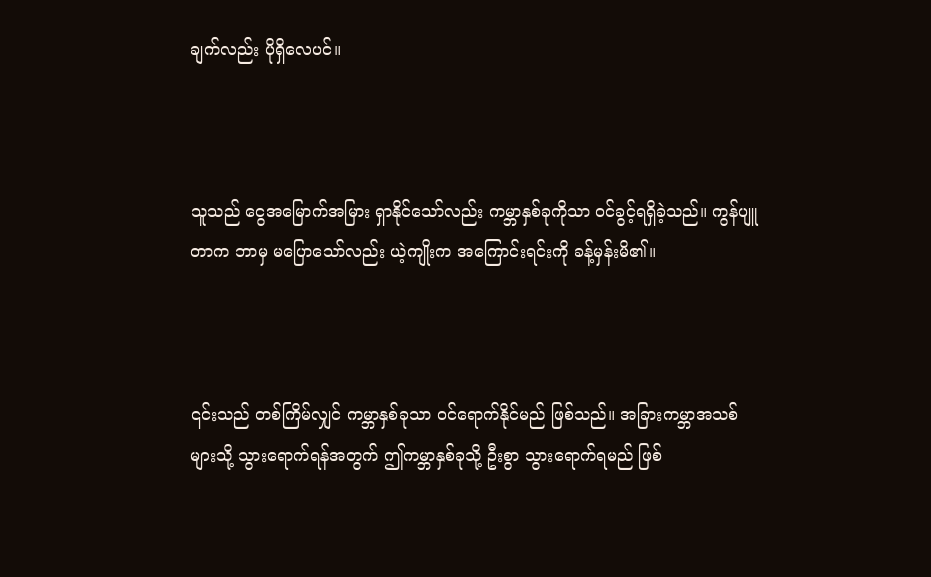ချက်လည်း ပိုရှိလေပင်။



သူသည် ငွေအမြောက်အမြား ရှာနိုင်သော်လည်း ကမ္ဘာနှစ်ခုကိုသာ ဝင်ခွင့်ရရှိခဲ့သည်။ ကွန်ပျူတာက ဘာမှ မပြောသော်လည်း ယဲ့ကျိုးက အကြောင်းရင်းကို ခန့်မှန်းမိ၏။



၎င်းသည် တစ်ကြိမ်လျှင် ကမ္ဘာနှစ်ခုသာ ဝင်ရောက်နိုင်မည် ဖြစ်သည်။ အခြားကမ္ဘာအသစ်များသို့ သွားရောက်ရန်အတွက် ဤကမ္ဘာနှစ်ခုသို့ ဦးစွာ သွားရောက်ရမည် ဖြစ်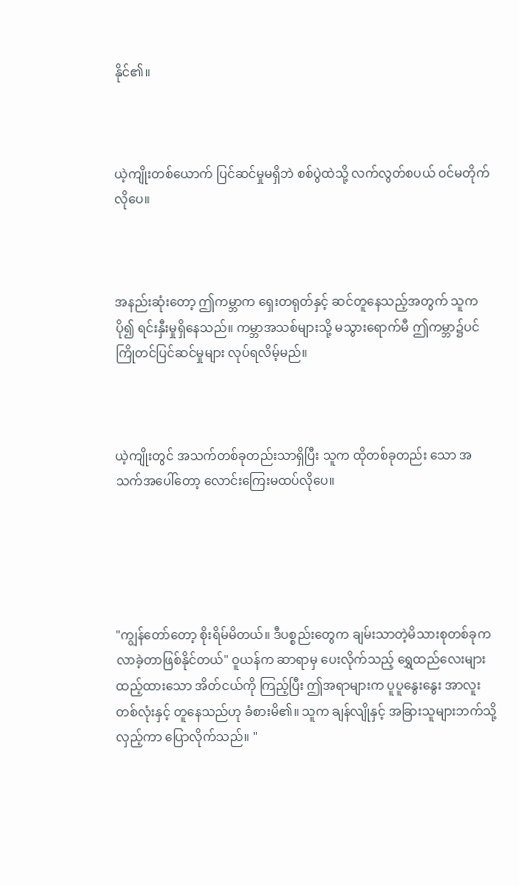နိုင်၏။



ယဲ့ကျိုးတစ်ယောက် ပြင်ဆင်မှုမရှိဘဲ စစ်ပွဲထဲသို့ လက်လွတ်စပယ် ဝင်မတိုက်လိုပေ။



အနည်းဆုံးတော့ ဤကမ္ဘာက ရှေးတရုတ်နှင့် ဆင်တူနေသည့်အတွက် သူက ပို၍ ရင်းနှီးမှုရှိနေသည်။ ကမ္ဘာအသစ်များသို့ မသွားရောက်မီ ဤကမ္ဘာ၌ပင် ကြိုတင်ပြင်ဆင်မှုများ လုပ်ရလိမ့်မည်။



ယဲ့ကျိုးတွင် အသက်တစ်ခုတည်းသာရှိပြီး သူက ထိုတစ်ခုတည်း သော အသက်အပေါ်တော့ လောင်းကြေးမထပ်လိုပေ။





"ကျွန်တော်တော့ စိုးရိမ်မိတယ်။ ဒီပစ္စည်းတွေက ချမ်းသာတဲ့မိသားစုတစ်ခုက လာခဲ့တာဖြစ်နိုင်တယ်" ဝူယန်က ဆာရာမှ ပေးလိုက်သည့် ရွှေထည်လေးများ ထည့်ထားသော အိတ်ငယ်ကို ကြည့်ပြီး ဤအရာများက ပူပူနွေးနွေး အာလူးတစ်လုံးနှင့် တူနေသည်ဟု ခံစားမိ၏။ သူက ချန်လျိုနှင့် အခြားသူများဘက်သို့ လှည့်ကာ ပြောလိုက်သည်။ "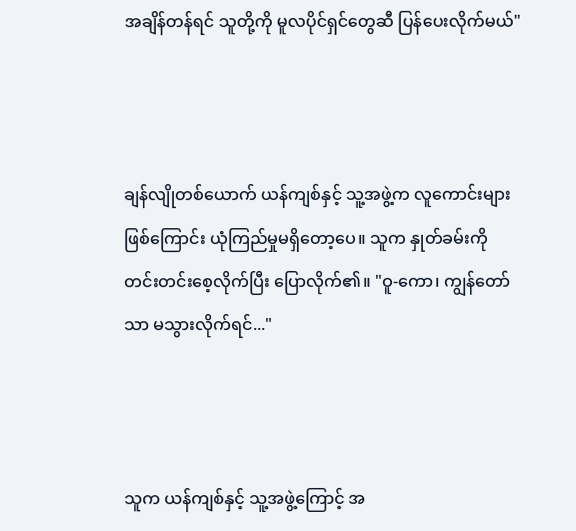အချိန်တန်ရင် သူတို့ကို မူလပိုင်ရှင်တွေဆီ ပြန်ပေးလိုက်မယ်"



ချန်လျိုတစ်ယောက် ယန်ကျစ်နှင့် သူ့အဖွဲ့က လူကောင်းများဖြစ်ကြောင်း ယုံကြည်မှုမရှိတော့ပေ။ သူက နှုတ်ခမ်းကို တင်းတင်းစေ့လိုက်ပြီး ပြောလိုက်၏။ "ဝူ-ကော၊ ကျွန်တော်သာ မသွားလိုက်ရင်..."



သူက ယန်ကျစ်နှင့် သူ့အဖွဲ့ကြောင့် အ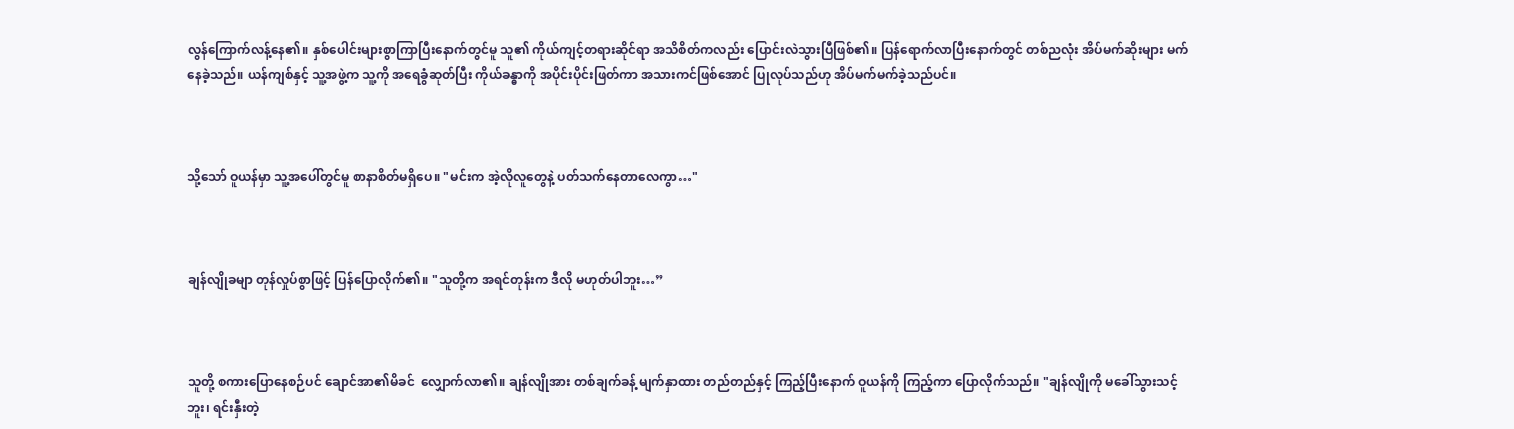လွန်ကြောက်လန့်နေ၏။ နှစ်ပေါင်းများစွာကြာပြီးနောက်တွင်မူ သူ၏ ကိုယ်ကျင့်တရားဆိုင်ရာ အသိစိတ်ကလည်း ပြောင်းလဲသွားပြီဖြစ်၏။ ပြန်ရောက်လာပြီးနောက်တွင် တစ်ညလုံး အိပ်မက်ဆိုးများ မက်နေခဲ့သည်။ ယန်ကျစ်နှင့် သူ့အဖွဲ့က သူ့ကို အရေခွံဆုတ်ပြီး ကိုယ်ခန္ဓာကို အပိုင်းပိုင်းဖြတ်ကာ အသားကင်ဖြစ်အောင် ပြုလုပ်သည်ဟု အိပ်မက်မက်ခဲ့သည်ပင်။



သို့သော် ဝူယန်မှာ သူ့အပေါ်တွင်မူ စာနာစိတ်မရှိပေ။ "မင်းက အဲ့လိုလူတွေနဲ့ ပတ်သက်နေတာလေကွာ…"



ချန်လျိုခမျာ တုန်လှုပ်စွာဖြင့် ပြန်ပြောလိုက်၏။ "သူတို့က အရင်တုန်းက ဒီလို မဟုတ်ပါဘူး…”



သူတို့ စကားပြောနေစဉ်ပင် ချောင်အာ၏မိခင်  လျှောက်လာ၏။ ချန်လျိုအား တစ်ချက်ခန့် မျက်နှာထား တည်တည်နှင့် ကြည့်ပြီးနောက် ဝူယန်ကို ကြည့်ကာ ပြောလိုက်သည်။ "ချန်လျိုကို မခေါ်သွားသင့်ဘူး၊ ရင်းနှီးတဲ့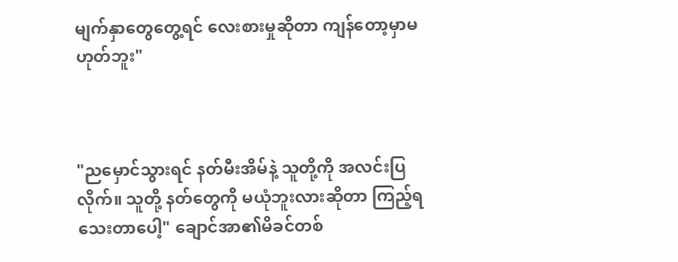မျက်နှာတွေတွေ့ရင် လေးစားမှုဆိုတာ ကျန်တော့မှာမဟုတ်ဘူး"



"ညမှောင်သွားရင် နတ်မီးအိမ်နဲ့ သူတို့ကို အလင်းပြလိုက်။ သူတို့ နတ်တွေကို မယုံဘူးလားဆိုတာ ကြည့်ရသေးတာပေါ့" ချောင်အာ၏မိခင်တစ်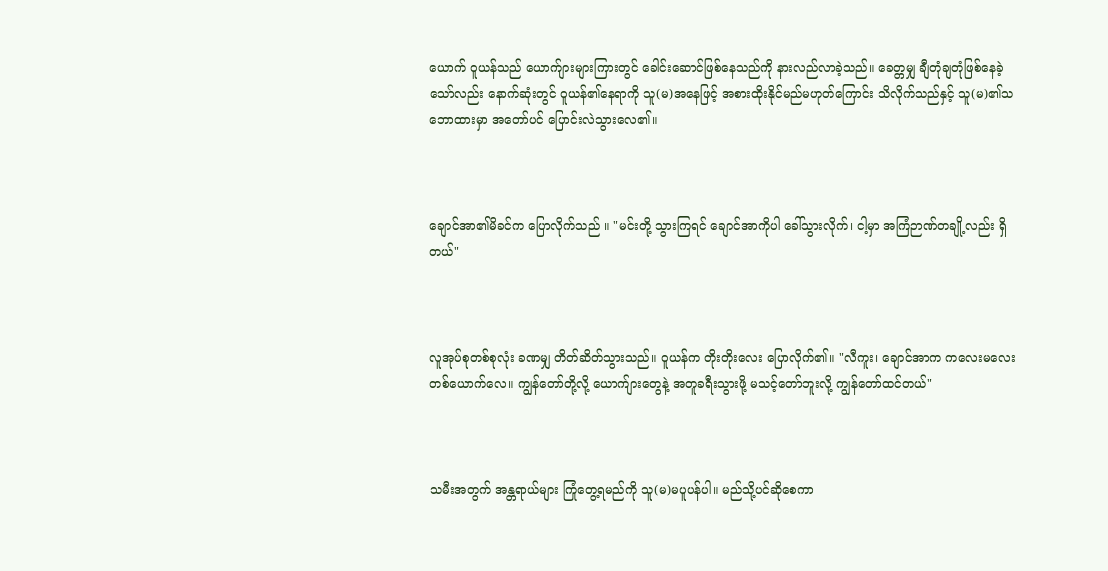ယောက် ဝူယန်သည် ယောက်ျားများကြားတွင် ခေါင်းဆောင်ဖြစ်နေသည်ကို နားလည်လာခဲ့သည်။ ခေတ္တမျှ ချီတုံချတုံဖြစ်နေခဲ့သော်လည်း နောက်ဆုံးတွင် ဝူယန်၏နေရာကို သူ(မ)အနေဖြင့် အစားထိုးနိုင်မည်မဟုတ်ကြောင်း သိလိုက်သည်နှင့် သူ(မ)၏သဘောထားမှာ အတော်ပင် ပြောင်းလဲသွားလေ၏။



ချောင်အာ၏မိခင်က ပြောလိုက်သည် ။ "မင်းတို့ သွားကြရင် ချောင်အာကိုပါ ခေါ်သွားလိုက်၊ ငါ့မှာ အကြံဉာဏ်တချို့လည်း ရှိတယ်"



လူအုပ်စုတစ်စုလုံး ခဏမျှ တိတ်ဆိတ်သွားသည်။ ဝူယန်က တိုးတိုးလေး ပြောလိုက်၏။ "လီကူး၊ ချောင်အာက ကလေးမလေးတစ်ယောက်လေ။ ကျွန်တော်တို့လို့ ယောက်ျားတွေနဲ့ အတူခရီးသွားဖို့ မသင့်တော်ဘူးလို့ ကျွန်တော်ထင်တယ်"



သမီးအတွက် အန္တရာယ်များ ကြုံတွေ့ရမည်ကို သူ(မ)မပူပန်ပါ။ မည်သို့ပင်ဆိုစေကာ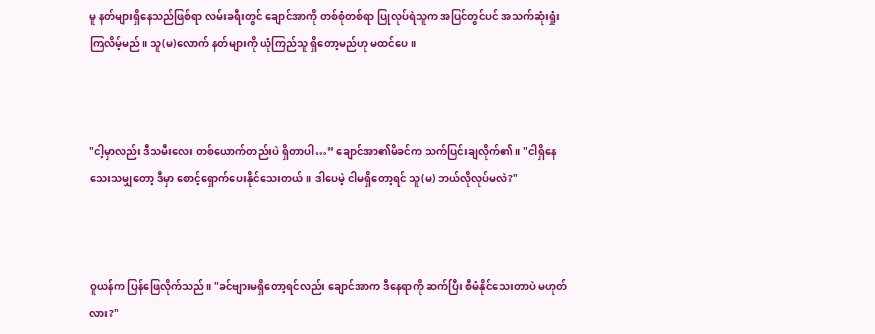မူ နတ်များရှိနေသည်ဖြစ်ရာ လမ်းခရီးတွင် ချောင်အာကို တစ်စုံတစ်ရာ ပြုလုပ်ရဲသူက အပြင်တွင်ပင် အသက်ဆုံးရှုံးကြလိမ့်မည်။ သူ(မ)လောက် နတ်များကို ယုံကြည်သူ ရှိတော့မည်ဟု မထင်ပေ။



"ငါ့မှာလည်း ဒီသမီးလေး တစ်ယောက်တည်းပဲ ရှိတာပါ…” ချောင်အာ၏မိခင်က သက်ပြင်းချလိုက်၏။ "ငါရှိနေသေးသမျှတော့ ဒီမှာ စောင့်ရှောက်ပေးနိုင်သေးတယ်။ ဒါပေမဲ့ ငါမရှိတော့ရင် သူ(မ) ဘယ်လိုလုပ်မလဲ?"



ဝူယန်က ပြန်ဖြေလိုက်သည်။ "ခင်ဗျားမရှိတော့ရင်လည်း ချောင်အာက ဒီနေရာကို ဆက်ပြီး စီမံနိုင်သေးတာပဲ မဟုတ်လား?"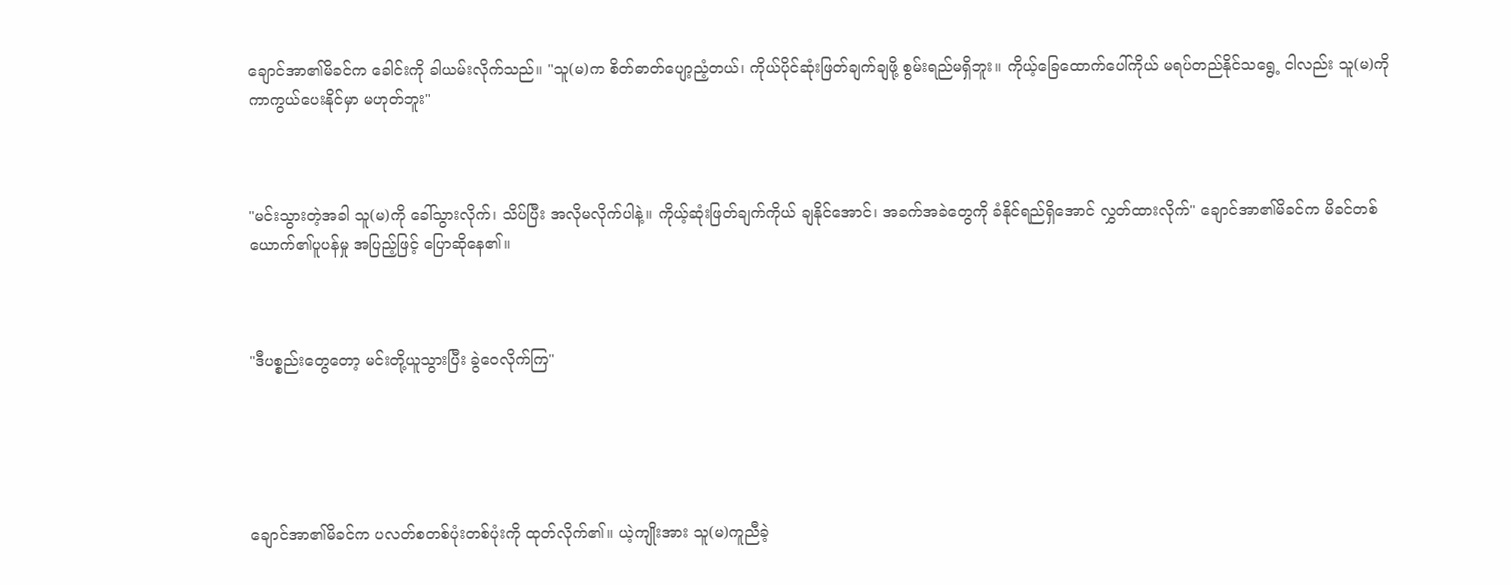ချောင်အာ၏မိခင်က ခေါင်းကို ခါယမ်းလိုက်သည်။ "သူ(မ)က စိတ်ဓာတ်ပျော့ညံ့တယ်၊ ကိုယ်ပိုင်ဆုံးဖြတ်ချက်ချဖို့ စွမ်းရည်မရှိဘူး။ ကိုယ့်ခြေထောက်ပေါ်ကိုယ် မရပ်တည်နိုင်သရွေ့ ငါလည်း သူ(မ)ကို ကာကွယ်ပေးနိုင်မှာ မဟုတ်ဘူး"



"မင်းသွားတဲ့အခါ သူ(မ)ကို ခေါ်သွားလိုက်၊ သိပ်ပြီး အလိုမလိုက်ပါနဲ့။ ကိုယ့်ဆုံးဖြတ်ချက်ကိုယ် ချနိုင်အောင်၊ အခက်အခဲတွေကို ခံနိုင်ရည်ရှိအောင် လွှတ်ထားလိုက်" ချောင်အာ၏မိခင်က မိခင်တစ်ယောက်၏ပူပန်မှု အပြည့်ဖြင့် ပြောဆိုနေ၏။



"ဒီပစ္စည်းတွေတော့ မင်းတို့ယူသွားပြီး ခွဲဝေလိုက်ကြ"





ချောင်အာ၏မိခင်က ပလတ်စတစ်ပုံးတစ်ပုံးကို ထုတ်လိုက်၏။ ယဲ့ကျိုးအား သူ(မ)ကူညီခဲ့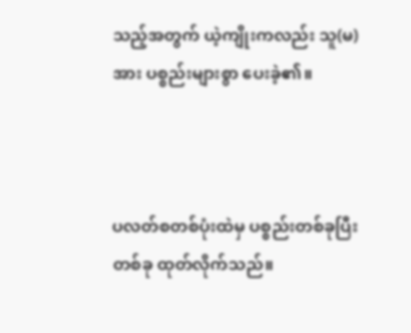သည့်အတွက် ယဲ့ကျိုးကလည်း သူ(မ)အား ပစ္စည်းများစွာ ပေးခဲ့၏။



ပလတ်စတစ်ပုံးထဲမှ ပစ္စည်းတစ်ခုပြီးတစ်ခု ထုတ်လိုက်သည်။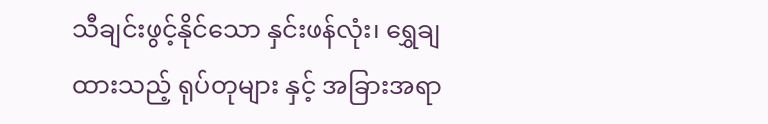သီချင်းဖွင့်နိုင်သော နှင်းဖန်လုံး၊ ရွှေချထားသည့် ရုပ်တုများ နှင့် အခြားအရာ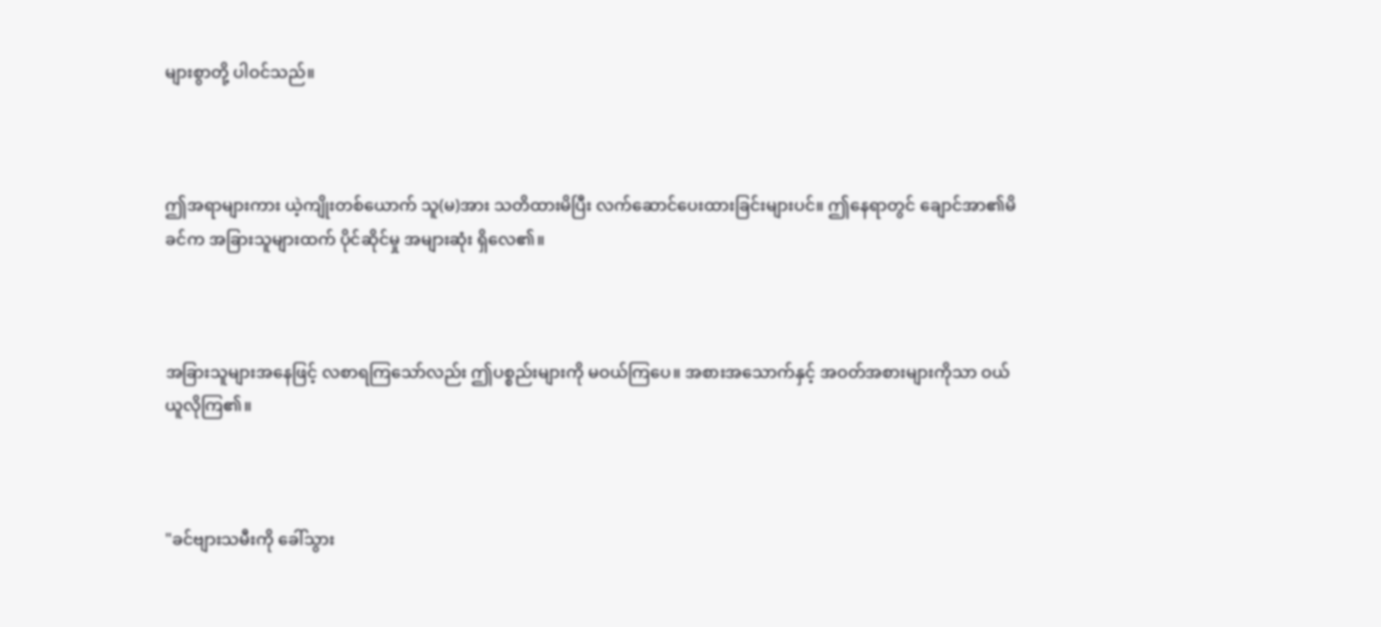များစွာတို့ ပါဝင်သည်။



ဤအရာများကား ယဲ့ကျိုးတစ်ယောက် သူ(မ)အား သတိထားမိပြီး လက်ဆောင်ပေးထားခြင်းများပင်။ ဤနေရာတွင် ချောင်အာ၏မိခင်က အခြားသူများထက် ပိုင်ဆိုင်မှု အများဆုံး ရှိလေ၏။



အခြားသူများအနေဖြင့် လစာရကြသော်လည်း ဤပစ္စည်းများကို မဝယ်ကြပေ။ အစားအသောက်နှင့် အဝတ်အစားများကိုသာ ဝယ်ယူလိုကြ၏။



"ခင်ဗျားသမီးကို ခေါ်သွား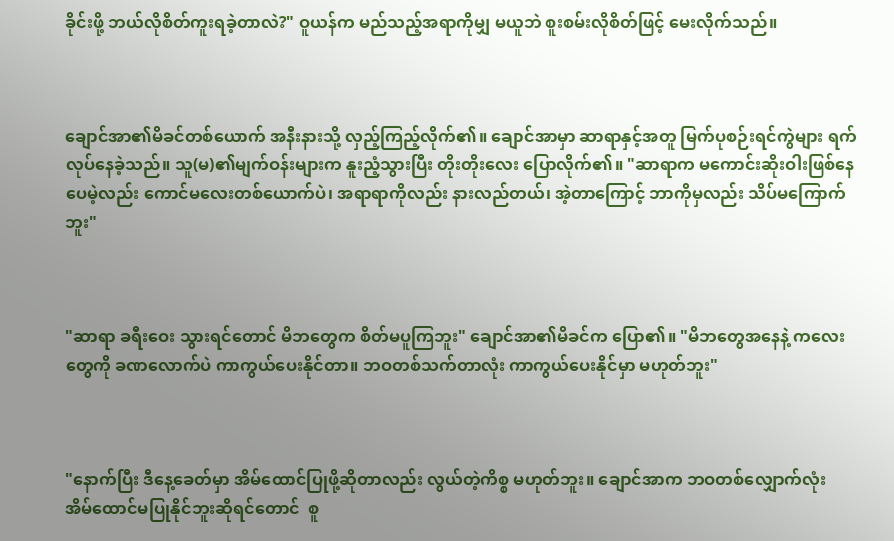ခိုင်းဖို့ ဘယ်လိုစိတ်ကူးရခဲ့တာလဲ?" ဝူယန်က မည်သည့်အရာကိုမျှ မယူဘဲ စူးစမ်းလိုစိတ်ဖြင့် မေးလိုက်သည်။



ချောင်အာ၏မိခင်တစ်ယောက် အနီးနားသို့ လှည့်ကြည့်လိုက်၏။ ချောင်အာမှာ ဆာရာနှင့်အတူ မြက်ပုစဉ်းရင်ကွဲများ ရက်လုပ်နေခဲ့သည်။ သူ(မ)၏မျက်ဝန်းများက နူးညံ့သွားပြီး တိုးတိုးလေး ပြောလိုက်၏။ "ဆာရာက မကောင်းဆိုးဝါးဖြစ်နေပေမဲ့လည်း ကောင်မလေးတစ်ယောက်ပဲ၊ အရာရာကိုလည်း နားလည်တယ်၊ အဲ့တာကြောင့် ဘာကိုမှလည်း သိပ်မကြောက်ဘူး"



"ဆာရာ ခရီးဝေး သွားရင်တောင် မိဘတွေက စိတ်မပူကြဘူး" ချောင်အာ၏မိခင်က ပြော၏။ "မိဘတွေအနေနဲ့ ကလေးတွေကို ခဏလောက်ပဲ ကာကွယ်ပေးနိုင်တာ။ ဘဝတစ်သက်တာလုံး ကာကွယ်ပေးနိုင်မှာ မဟုတ်ဘူး"



"နောက်ပြီး ဒီနေ့ခေတ်မှာ အိမ်ထောင်ပြုဖို့ဆိုတာလည်း လွယ်တဲ့ကိစ္စ မဟုတ်ဘူး။ ချောင်အာက ဘဝတစ်လျှောက်လုံး အိမ်ထောင်မပြုနိုင်ဘူးဆိုရင်တောင်  စူ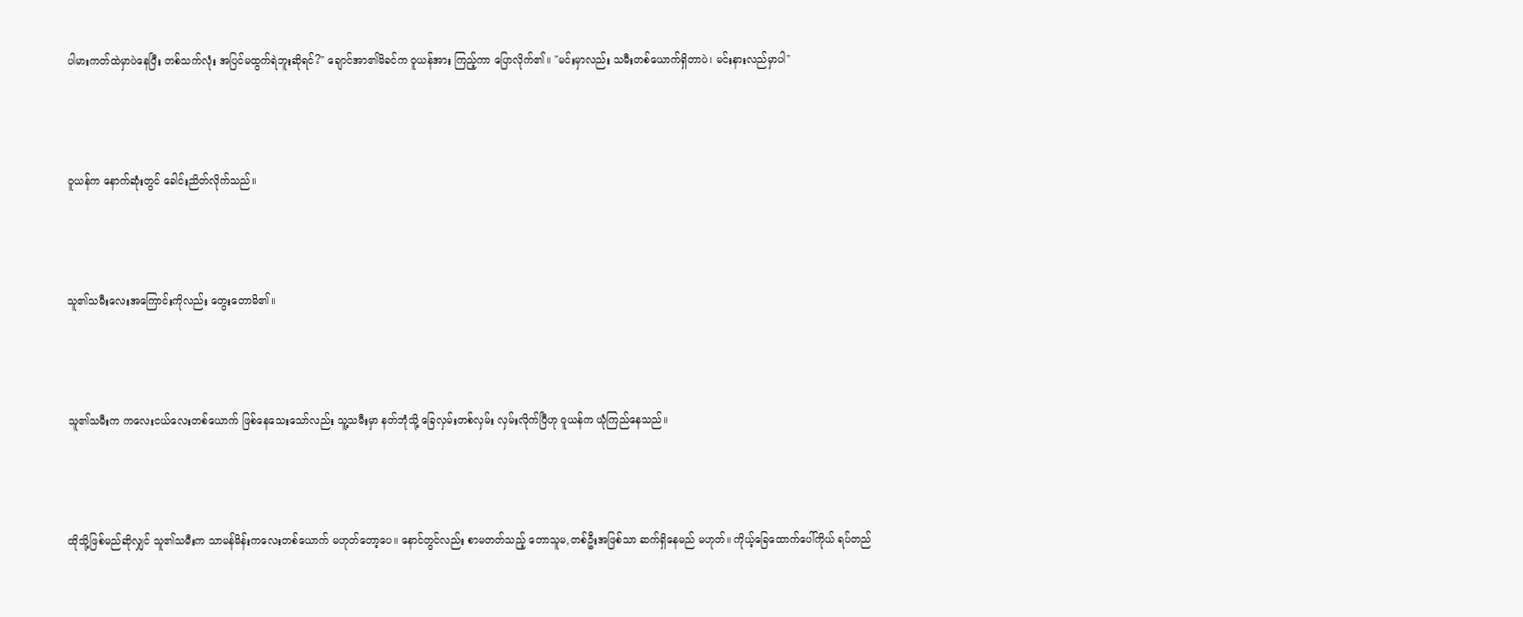ပါမားကတ်ထဲမှာပဲနေပြီး တစ်သက်လုံး အပြင်မထွက်ရဲဘူးဆိုရင်?" ချောင်အာ၏မိခင်က ဝူယန်အား ကြည့်ကာ ပြောလိုက်၏။ "မင်းမှာလည်း သမီးတစ်ယောက်ရှိတာပဲ၊ မင်းနားလည်မှာပါ"



ဝူယန်က နောက်ဆုံးတွင် ခေါင်းညိတ်လိုက်သည်။



သူ၏သမီးလေးအကြောင်းကိုလည်း တွေးတောမိ၏။



သူ၏သမီးက ကလေးငယ်လေးတစ်ယောက် ဖြစ်နေသေးသော်လည်း သူ့သမီးမှာ နတ်ဘုံသို့ ခြေလှမ်းတစ်လှမ်း လှမ်းလိုက်ပြီဟု ဝူယန်က ယုံကြည်နေသည်။



ထိုသို့ဖြစ်မည်ဆိုလျှင် သူ၏သမီးက သာမန်မိန်းကလေးတစ်ယောက် မဟုတ်တော့ပေ။ နောင်တွင်လည်း စာမတတ်သည့် တောသူမ,တစ်ဦးအဖြစ်သာ ဆက်ရှိနေမည် မဟုတ်။ ကိုယ့်ခြေထောက်ပေါ်ကိုယ် ရပ်တည်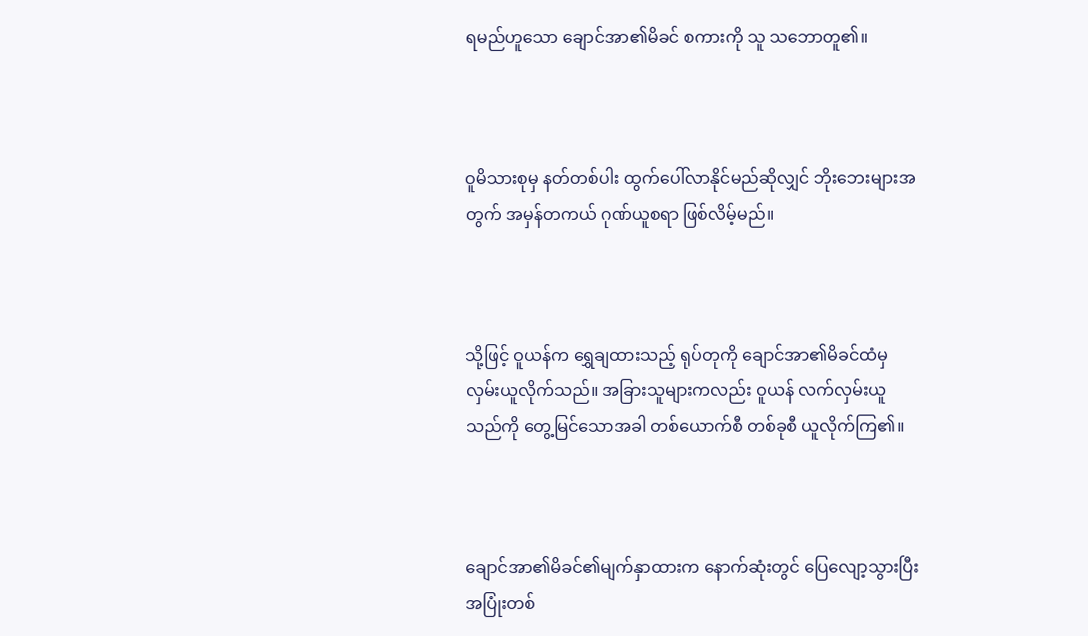ရမည်ဟူသော ချောင်အာ၏မိခင် စကားကို သူ သဘောတူ၏။



ဝူမိသားစုမှ နတ်တစ်ပါး ထွက်ပေါ်လာနိုင်မည်ဆိုလျှင် ဘိုးဘေးများအတွက် အမှန်တကယ် ဂုဏ်ယူစရာ ဖြစ်လိမ့်မည်။



သို့ဖြင့် ဝူယန်က ရွှေချထားသည့် ရုပ်တုကို ချောင်အာ၏မိခင်ထံမှ လှမ်းယူလိုက်သည်။ အခြားသူများကလည်း ဝူယန် လက်လှမ်းယူသည်ကို တွေ့မြင်သောအခါ တစ်ယောက်စီ တစ်ခုစီ ယူလိုက်ကြ၏။



ချောင်အာ၏မိခင်၏မျက်နှာထားက နောက်ဆုံးတွင် ပြေလျော့သွားပြီး အပြုံးတစ်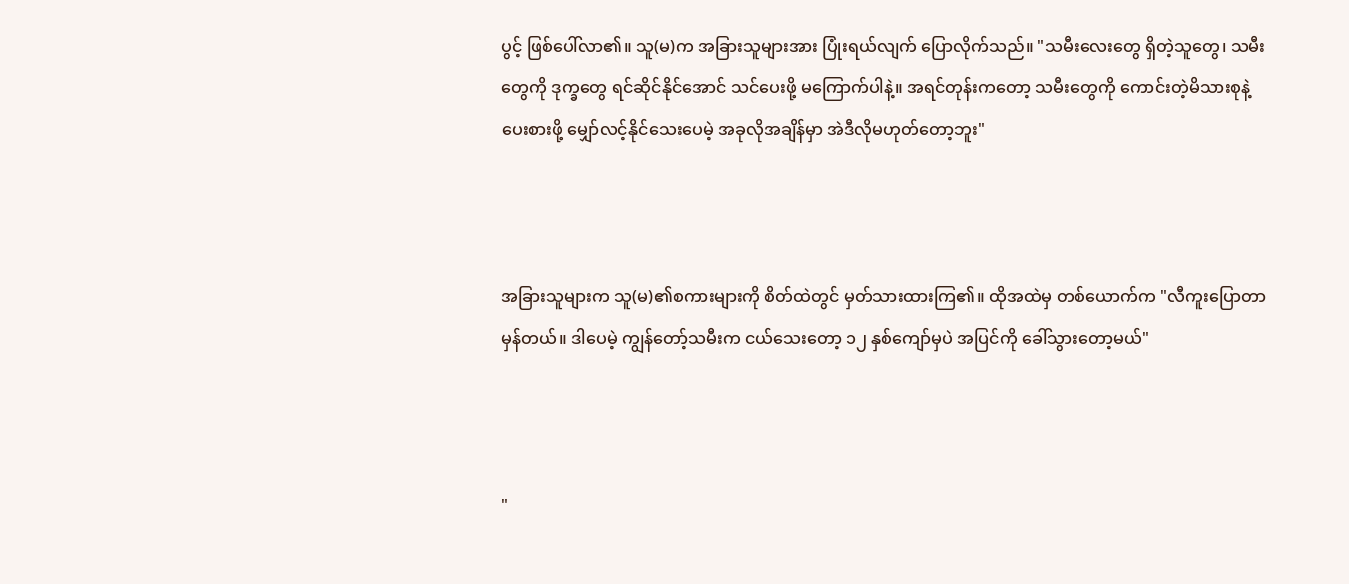ပွင့် ဖြစ်ပေါ်လာ၏။ သူ(မ)က အခြားသူများအား ပြုံးရယ်လျက် ပြောလိုက်သည်။ "သမီးလေးတွေ ရှိတဲ့သူတွေ၊ သမီးတွေကို ဒုက္ခတွေ ရင်ဆိုင်နိုင်အောင် သင်ပေးဖို့ မကြောက်ပါနဲ့။ အရင်တုန်းကတော့ သမီးတွေကို ကောင်းတဲ့မိသားစုနဲ့ ပေးစားဖို့ မျှော်လင့်နိုင်သေးပေမဲ့ အခုလိုအချိန်မှာ အဲဒီလိုမဟုတ်တော့ဘူး"



အခြားသူများက သူ(မ)၏စကားများကို စိတ်ထဲတွင် မှတ်သားထားကြ၏။ ထိုအထဲမှ တစ်ယောက်က "လီကူးပြောတာ မှန်တယ်။ ဒါပေမဲ့ ကျွန်တော့်သမီးက ငယ်သေး‌တော့ ၁၂ နှစ်ကျော်မှပဲ အပြင်ကို ခေါ်သွားတော့မယ်"



"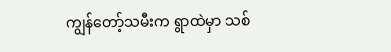ကျွန်တော့်သမီးက ရွာထဲမှာ သစ်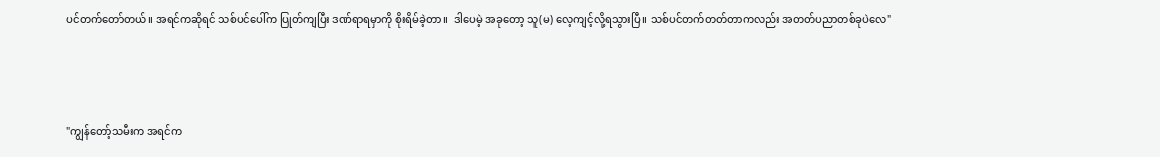ပင်တက်တော်တယ်။ အရင်ကဆိုရင် သစ်ပင်ပေါ်က ပြုတ်ကျပြီး ဒဏ်ရာရမှာကို စိုးရိမ်ခဲ့တာ။  ဒါပေမဲ့ အခုတော့ သူ(မ) လေ့ကျင့်လို့ရသွားပြီ။ သစ်ပင်တက်တတ်တာကလည်း အတတ်ပညာတစ်ခုပဲလေ"



"ကျွန်တော့်သမီးက အရင်က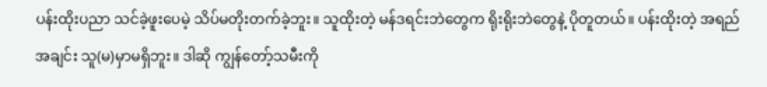ပန်းထိုးပညာ သင်ခဲ့ဖူးပေမဲ့ သိပ်မတိုးတက်ခဲ့ဘူး။ သူထိုးတဲ့ မန်ဒရင်းဘဲတွေက ရိုးရိုးဘဲတွေနဲ့ ပိုတူတယ်။ ပန်းထိုးတဲ့ အရည်အချင်း သူ(မ)မှာမရှိဘူး။ ဒါဆို ကျွန်တော့်သမီးကို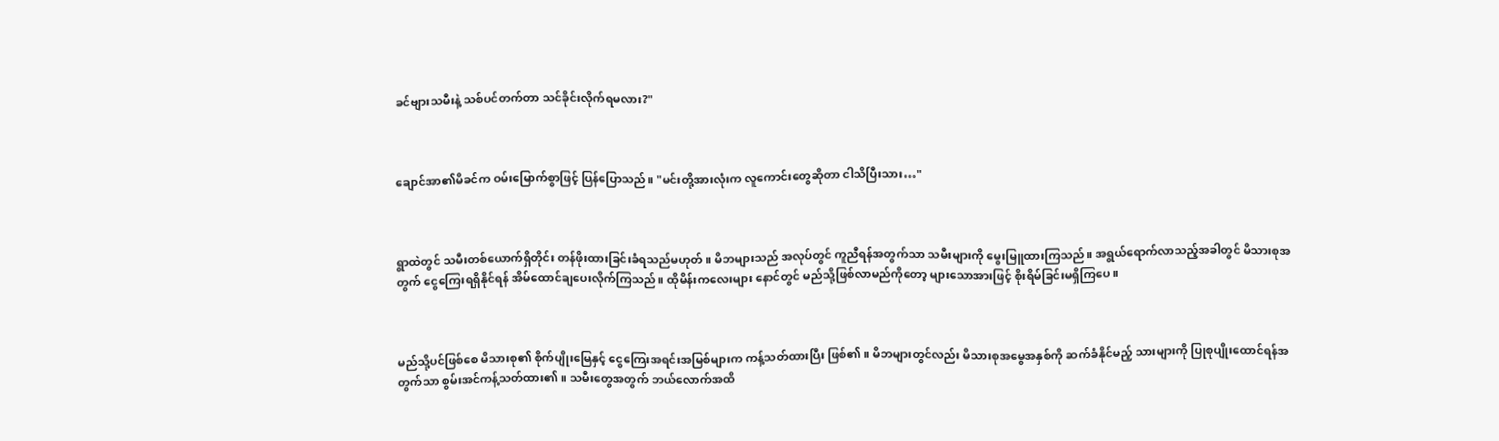ခင်ဗျားသမီးနဲ့ သစ်ပင်တက်တာ သင်ခိုင်းလိုက်ရမလား?"



ချောင်အာ၏မိခင်က ဝမ်းမြောက်စွာဖြင့် ပြန်ပြောသည်။ "မင်းတို့အားလုံးက လူကောင်းတွေဆိုတာ ငါသိပြီးသား…"



ရွာထဲတွင် သမီးတစ်ယောက်ရှိတိုင်း တန်ဖိုးထားခြင်းခံရသည်မဟုတ်။ မိဘများသည် အလုပ်တွင် ကူညီရန်အတွက်သာ သမီးများကို မွေးမြူထားကြသည်။ အရွယ်ရောက်လာသည့်အခါတွင် မိသားစုအတွက် ငွေကြေးရရှိနိုင်ရန် အိမ်ထောင်ချပေးလိုက်ကြသည်။ ထိုမိန်းကလေးများ နောင်တွင် မည်သို့ဖြစ်လာမည်ကိုတော့ များသောအားဖြင့် စိုးရိမ်ခြင်းမရှိကြပေ။



မည်သို့ပင်ဖြစ်စေ မိသားစု၏ စိုက်ပျိုးမြေနှင့် ငွေကြေးအရင်းအမြစ်များက ကန့်သတ်ထားပြီး ဖြစ်၏။ မိဘများတွင်လည်း မိသားစုအမွေအနှစ်ကို ဆက်ခံနိုင်မည့် သားများကို ပြုစုပျိုးထောင်ရန်အတွက်သာ စွမ်းအင်ကန့်သတ်ထား၏။ သမီးတွေအတွက် ဘယ်လောက်အထိ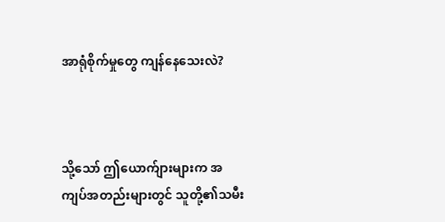အာရုံစိုက်မှုတွေ ကျန်နေသေးလဲ?



သို့သော် ဤယောက်ျားများက အကျပ်အတည်းများတွင် သူတို့၏သမီး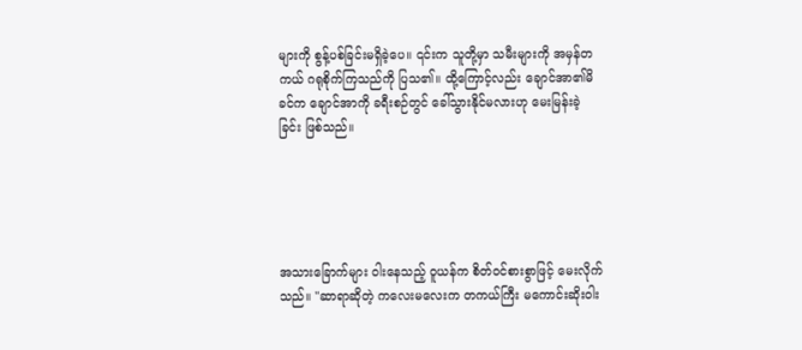များကို စွန့်ပစ်ခြင်းမရှိခဲ့ပေ။ ၎င်းက သူတို့မှာ သမီးများကို အမှန်တကယ် ဂရုစိုက်ကြသည်ကို ပြသ၏။ ထို့ကြောင့်လည်း ချောင်အာ၏မိခင်က ချောင်အာကို ခရီးစဉ်တွင် ခေါ်သွားနိုင်မလားဟု မေးမြန်းခဲ့ခြင်း ဖြစ်သည်။





အသားခြောက်များ ဝါးနေသည့် ဝူယန်က စိတ်ဝင်စားစွာဖြင့် မေးလိုက်သည်။ "ဆာရာဆိုတဲ့ ကလေးမလေးက တကယ်ကြီး မကောင်းဆိုးဝါး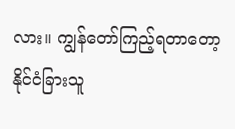လား။ ကျွန်တော်ကြည့်ရတာတော့ နိုင်ငံခြားသူ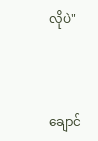လိုပဲ"



ချောင်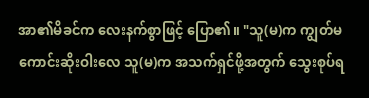အာ၏မိခင်က လေးနက်စွာဖြင့် ပြော၏။ "သူ(မ)က ကျွတ်မကောင်းဆိုးဝါးလေ သူ(မ)က အသက်ရှင်ဖို့အတွက် သွေးစုပ်ရ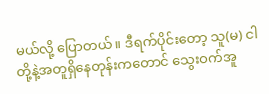မယ်လို့ ပြောတယ်။ ဒီရက်ပိုင်းတော့ သူ(မ) ငါတို့နဲ့အတူရှိနေတုန်းကတောင် သွေးဝက်အူ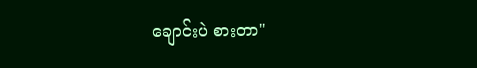ချောင်းပဲ စားတာ"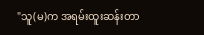"သူ(မ)က အရမ်းထူးဆန်းတာ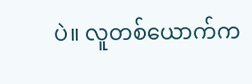ပဲ။ လူတစ်ယောက်က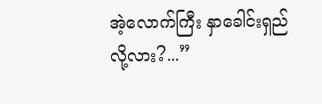အဲ့လောက်ကြီး နှာခေါင်းရှည်လို့လား?...”